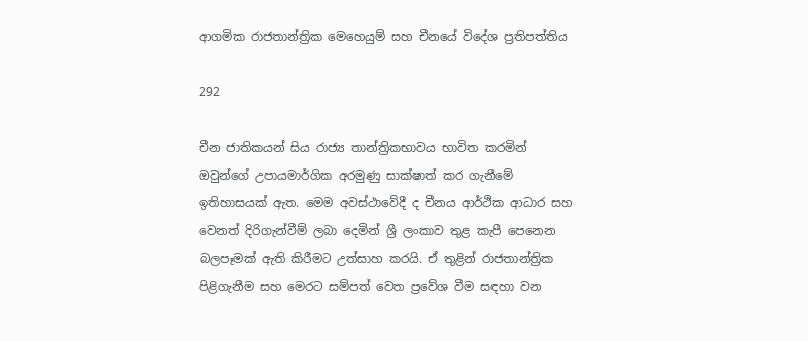ආගමික රාජතාන්ත්‍රික මෙහෙයුම් සහ චීනයේ විදේශ ප්‍රතිපත්තිය

292

චීන ජාතිකයන් සිය රාජ්‍ය තාන්ත්‍රිකභාවය භාවිත කරමින් ඔවුන්ගේ උපායමාර්ගික අරමුණු සාක්ෂාත් කර ගැනීමේ ඉතිහාසයක් ඇත. මෙම අවස්ථාවේදී ද චීනය ආර්ථික ආධාර සහ වෙනත් දිරිගැන්වීම් ලබා දෙමින් ශ්‍රී ලංකාව තුළ කැපී පෙනෙන බලපෑමක් ඇති කිරීමට උත්සාහ කරයි. ඒ තුළින් රාජතාන්ත්‍රික පිළිගැනීම සහ මෙරට සම්පත් වෙත ප්‍රවේශ වීම සඳහා වන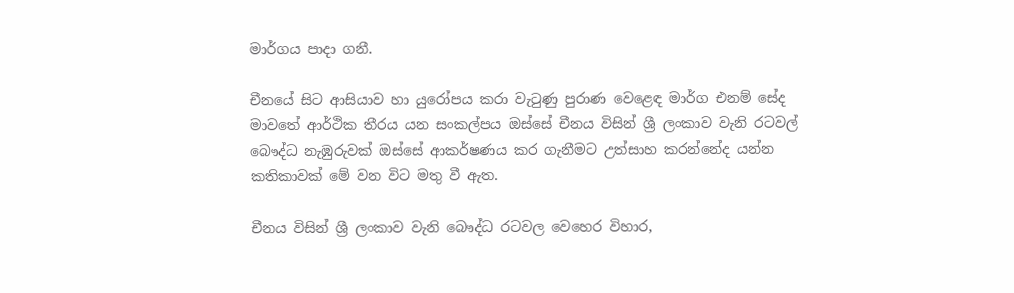මාර්ගය පාදා ගනී.

චීනයේ සිට ආසියාව හා යුරෝපය කරා වැටුණු පුරාණ වෙළෙඳ මාර්ග එනම් සේද මාවතේ ආර්ථික තීරය යන සංකල්පය ඔස්සේ චීනය විසින් ශ්‍රී ලංකාව වැනි රටවල් බෞද්ධ නැඹුරුවක් ඔස්සේ ආකර්ෂණය කර ගැනීමට උත්සාහ කරන්නේද යන්න කතිකාවක් මේ වන විට මතු වී ඇත.

චීනය විසින් ශ්‍රී ලංකාව වැනි බෞද්ධ රටවල වෙහෙර විහාර,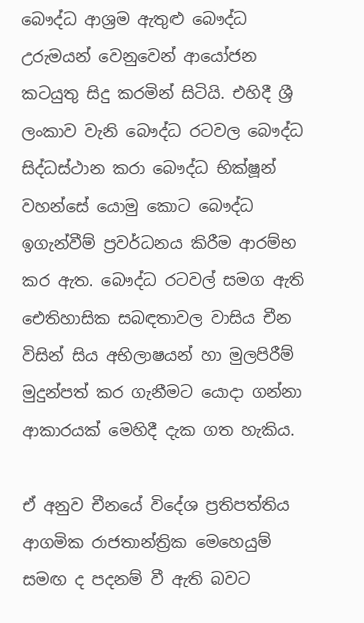බෞද්ධ ආශ්‍රම ඇතුළු බෞද්ධ උරුමයන් වෙනුවෙන් ආයෝජන කටයුතු සිදු කරමින් සිටියි. එහිදී ශ්‍රී ලංකාව වැනි බෞද්ධ රටවල බෞද්ධ සිද්ධස්ථාන කරා බෞද්ධ භික්ෂූන් වහන්සේ යොමු කොට බෞද්ධ ඉගැන්වීම් ප්‍රවර්ධනය කිරීම ආරම්භ කර ඇත. බෞද්ධ රටවල් සමග ඇති ඓතිහාසික සබඳතාවල වාසිය චීන විසින් සිය අභිලාෂයන් හා මුලපිරීම් මුදුන්පත් කර ගැනීමට යොදා ගන්නා ආකාරයක් මෙහිදී දැක ගත හැකිය.

ඒ අනුව චීනයේ විදේශ ප්‍රතිපත්තිය ආගමික රාජතාන්ත්‍රික මෙහෙයුම් සමඟ ද පදනම් වී ඇති බවට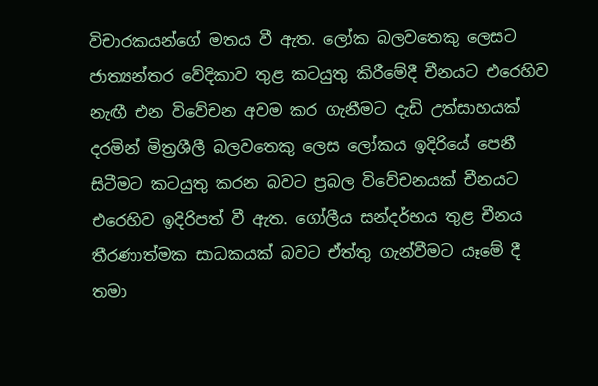විචාරකයන්ගේ මතය වී ඇත. ලෝක බලවතෙකු ලෙසට ජාත්‍යන්තර වේදිකාව තුළ කටයුතු කිරීමේදී චීනයට එරෙහිව නැඟී එන විවේචන අවම කර ගැනීමට දැඩි උත්සාහයක් දරමින් මිත්‍රශීලී බලවතෙකු ලෙස ලෝකය ඉදිරියේ පෙනී සිටීමට කටයුතු කරන බවට ප්‍රබල විවේචනයක් චීනයට එරෙහිව ඉදිරිපත් වී ඇත. ගෝලීය සන්දර්භය තුළ චීනය තීරණාත්මක සාධකයක් බවට ඒත්තු ගැන්වීමට යෑමේ දී තමා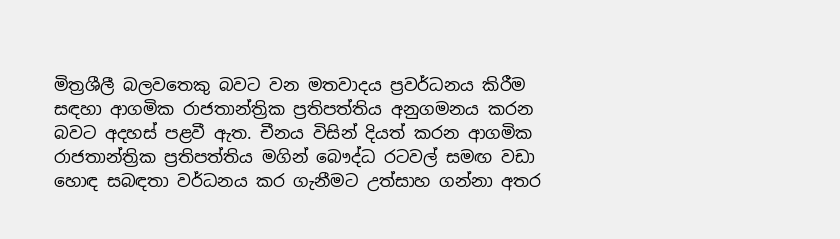මිත්‍රශීලී බලවතෙකු බවට වන මතවාදය ප්‍රවර්ධනය කිරීම සඳහා ආගමික රාජතාන්ත්‍රික ප්‍රතිපත්තිය අනුගමනය කරන බවට අදහස් පළවී ඇත. චීනය විසින් දියත් කරන ආගමික රාජතාන්ත්‍රික ප්‍රතිපත්තිය මගින් බෞද්ධ රටවල් සමඟ වඩා හොඳ සබඳතා වර්ධනය කර ගැනීමට උත්සාහ ගන්නා අතර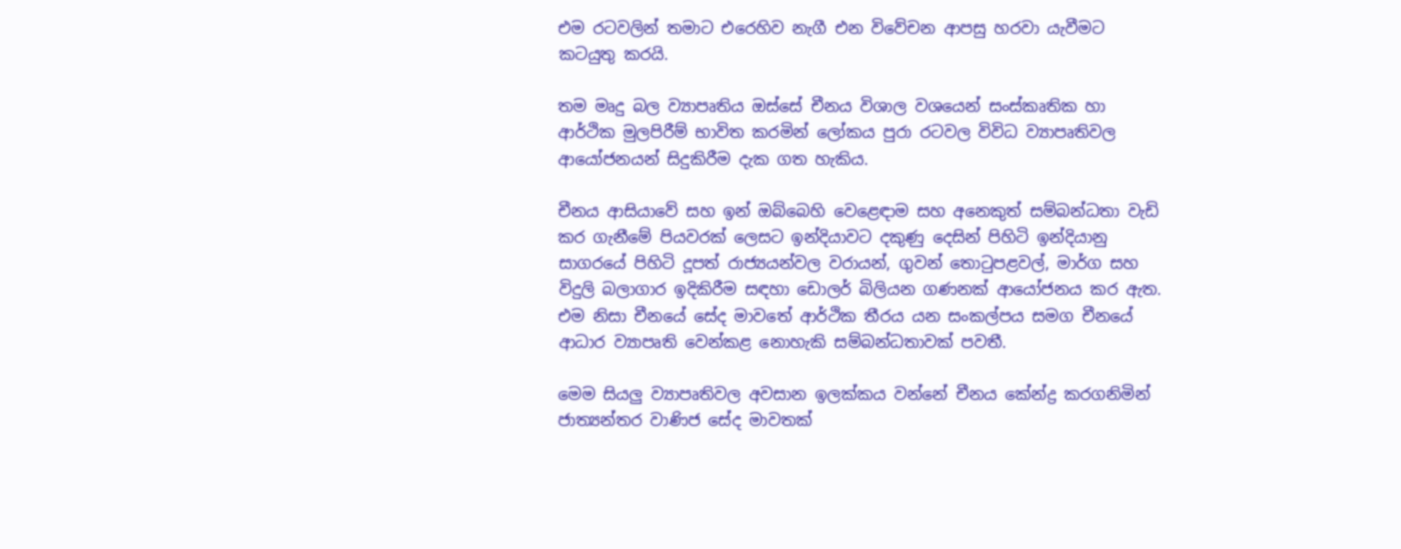එම රටවලින් තමාට එරෙහිව නැගී එන විවේචන ආපසු හරවා යැවීමට කටයුතු කරයි.

තම මෘදු බල ව්‍යාපෘතිය ඔස්සේ චීනය විශාල වශයෙන් සංස්කෘතික හා ආර්ථික මුලපිරීම් භාවිත කරමින් ලෝකය පුරා රටවල විවිධ ව්‍යාපෘතිවල ආයෝජනයන් සිදුකිරීම දැක ගත හැකිය.

චීනය ආසියාවේ සහ ඉන් ඔබ්බෙහි වෙළෙඳාම සහ අනෙකුත් සම්බන්ධතා වැඩි කර ගැනීමේ පියවරක් ලෙසට ඉන්දියාවට දකුණු දෙසින් පිහිටි ඉන්දියානු සාගරයේ පිහිටි දූපත් රාජ්‍යයන්වල වරායන්, ගුවන් තොටුපළවල්, මාර්ග සහ විදුලි බලාගාර ඉදිකිරීම සඳහා ඩොලර් බිලියන ගණනක් ආයෝජනය කර ඇත. එම නිසා චීනයේ සේද මාවතේ ආර්ථික තීරය යන සංකල්පය සමග චීනයේ ආධාර ව්‍යාපෘති වෙන්කළ නොහැකි සම්බන්ධතාවක් පවතී.

මෙම සියලු ව්‍යාපෘතිවල අවසාන ඉලක්කය වන්නේ චීනය කේන්ද්‍ර කරගනිමින් ජාත්‍යන්තර වාණිජ සේද මාවතක්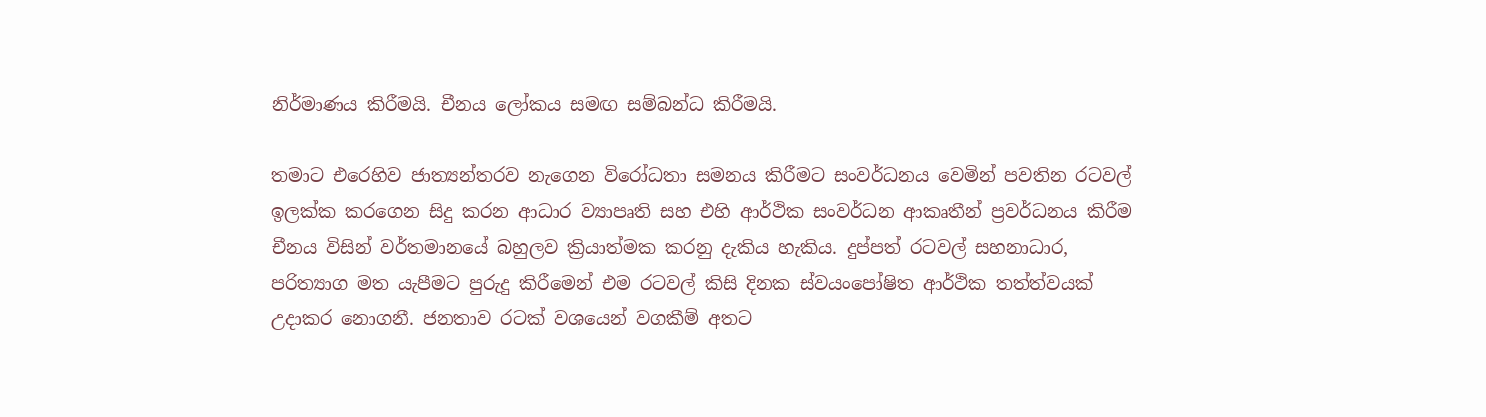නිර්මාණය කිරීමයි. චීනය ලෝකය සමඟ සම්බන්ධ කිරීමයි.

තමාට එරෙහිව ජාත්‍යන්තරව නැගෙන විරෝධතා සමනය කිරීමට සංවර්ධනය වෙමින් පවතින රටවල් ඉලක්ක කරගෙන සිදු කරන ආධාර ව්‍යාපෘති සහ එහි ආර්ථික සංවර්ධන ආකෘතීන් ප්‍රවර්ධනය කිරීම චීනය විසින් වර්තමානයේ බහුලව ක්‍රියාත්මක කරනු දැකිය හැකිය. දුප්පත් රටවල් සහනාධාර, පරිත්‍යාග මත යැපීමට පුරුදු කිරීමෙන් එම රටවල් කිසි දිනක ස්වයංපෝෂිත ආර්ථික තත්ත්වයක් උදාකර නොගනී. ජනතාව රටක් වශයෙන් වගකීම් අතට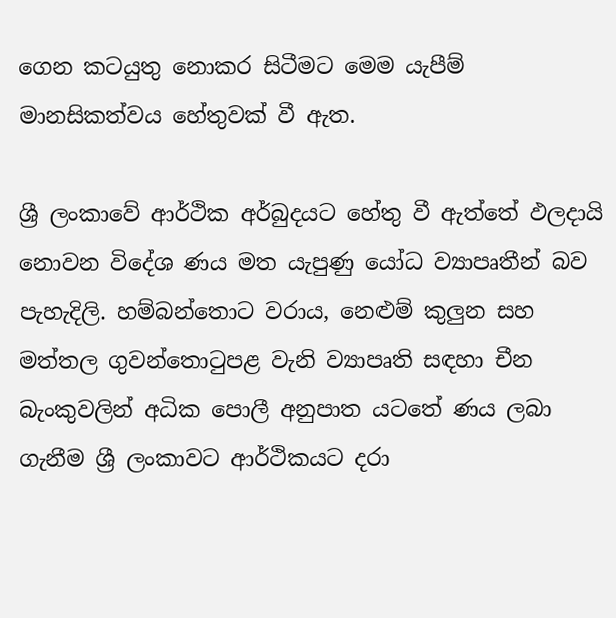ගෙන කටයුතු නොකර සිටීමට මෙම යැපීම් මානසිකත්වය හේතුවක් වී ඇත.

ශ්‍රී ලංකාවේ ආර්ථික අර්බුදයට හේතු වී ඇත්තේ ඵලදායි නොවන විදේශ ණය මත යැපුණු යෝධ ව්‍යාපෘතීන් බව පැහැදිලි. හම්බන්තොට වරාය, නෙළුම් කුලුන සහ මත්තල ගුවන්තොටුපළ වැනි ව්‍යාපෘති සඳහා චීන බැංකුවලින් අධික පොලී අනුපාත යටතේ ණය ලබා ගැනීම ශ්‍රී ලංකාවට ආර්ථිකයට දරා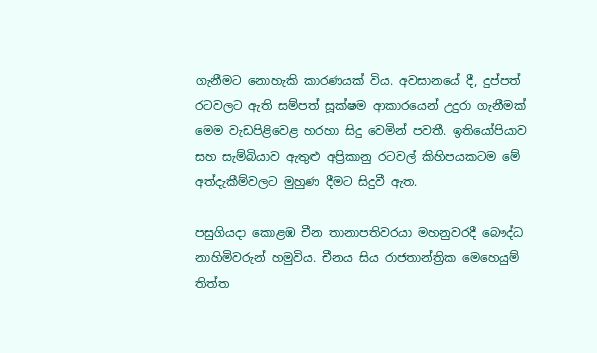ගැනීමට නොහැකි කාරණයක් විය. අවසානයේ දී, දුප්පත් රටවලට ඇති සම්පත් සූක්ෂම ආකාරයෙන් උදුරා ගැනීමක් මෙම වැඩපිළිවෙළ හරහා සිදු වෙමින් පවතී. ඉතියෝපියාව සහ සැම්බියාව ඇතුළු අප්‍රිකානු රටවල් කිහිපයකටම මේ අත්දැකීම්වලට මුහුණ දීමට සිදුවී ඇත.

පසුගියදා කොළඹ චීන තානාපතිවරයා මහනුවරදී බෞද්ධ නාහිමිවරුන් හමුවිය. චීනය සිය රාජතාන්ත්‍රික මෙහෙයුම් තිත්ත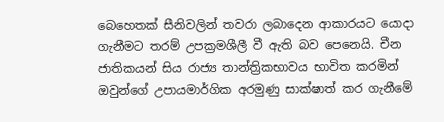බෙහෙතක් සීනිවලින් තවරා ලබාදෙන ආකාරයට යොදා ගැනීමට තරම් උපක්‍රමශීලී වී ඇති බව පෙනෙයි. චීන ජාතිකයන් සිය රාජ්‍ය තාන්ත්‍රිකභාවය භාවිත කරමින් ඔවුන්ගේ උපායමාර්ගික අරමුණු සාක්ෂාත් කර ගැනීමේ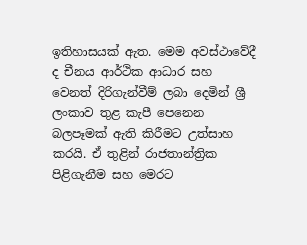ඉතිහාසයක් ඇත. මෙම අවස්ථාවේදී ද චීනය ආර්ථික ආධාර සහ වෙනත් දිරිගැන්වීම් ලබා දෙමින් ශ්‍රී ලංකාව තුළ කැපී පෙනෙන බලපෑමක් ඇති කිරීමට උත්සාහ කරයි. ඒ තුළින් රාජතාන්ත්‍රික පිළිගැනීම සහ මෙරට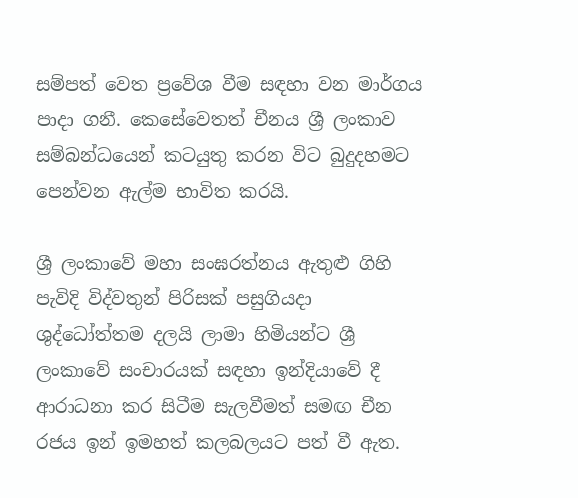සම්පත් වෙත ප්‍රවේශ වීම සඳහා වන මාර්ගය පාදා ගනී. කෙසේවෙතත් චීනය ශ්‍රී ලංකාව සම්බන්ධයෙන් කටයුතු කරන විට බුදුදහමට පෙන්වන ඇල්ම භාවිත කරයි.

ශ්‍රී ලංකාවේ මහා සංඝරත්නය ඇතුළු ගිහි පැවිදි විද්වතුන් පිරිසක් පසුගියදා ශුද්ධෝත්තම දලයි ලාමා හිමියන්ට ශ්‍රී ලංකාවේ සංචාරයක් සඳහා ඉන්දියාවේ දී ආරාධනා කර සිටීම සැලවීමත් සමඟ චීන රජය ඉන් ඉමහත් කලබලයට පත් වී ඇත.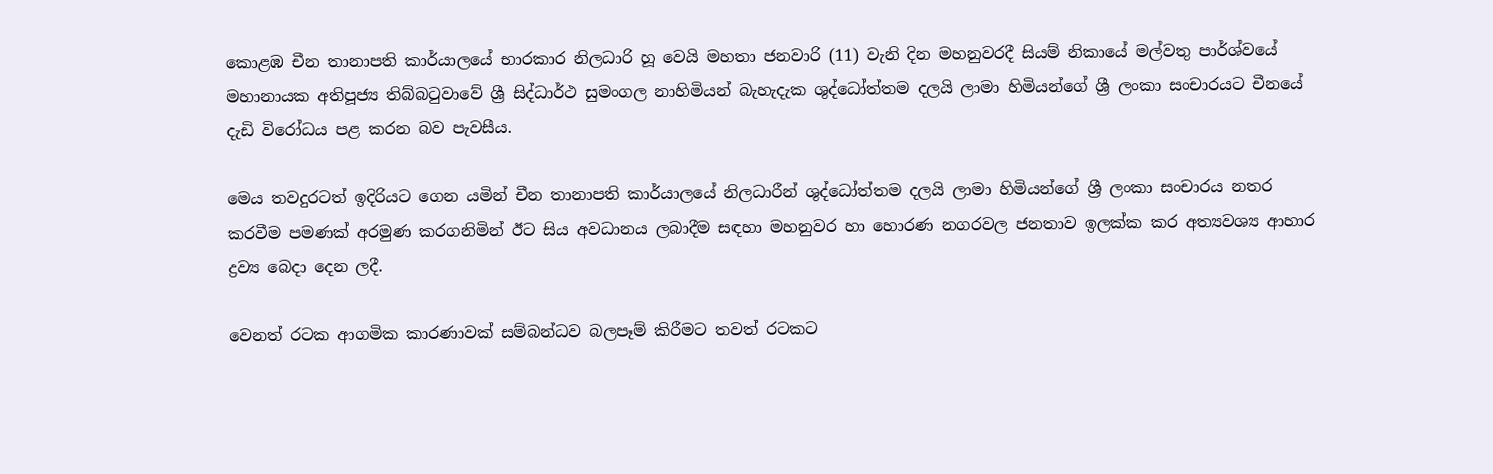කොළඹ චීන තානාපති කාර්යාලයේ භාරකාර නිලධාරි හූ වෙයි මහතා ජනවාරි (11) වැනි දින මහනුවරදී සියම් නිකායේ මල්වතු පාර්ශ්වයේ මහානායක අතිපූජ්‍ය තිබ්බටුවාවේ ශ්‍රී සිද්ධාර්ථ සුමංගල නාහිමියන් බැහැදැක ශුද්ධෝත්තම දලයි ලාමා හිමියන්ගේ ශ්‍රී ලංකා සංචාරයට චීනයේ දැඩි විරෝධය පළ කරන බව පැවසීය.

මෙය තවදුරටත් ඉදිරියට ගෙන යමින් චීන තානාපති කාර්යාලයේ නිලධාරීන් ශුද්ධෝත්තම දලයි ලාමා හිමියන්ගේ ශ්‍රී ලංකා සංචාරය නතර කරවීම පමණක් අරමුණ කරගනිමින් ඊට සිය අවධානය ලබාදීම සඳහා මහනුවර හා හොරණ නගරවල ජනතාව ඉලක්ක කර අත්‍යවශ්‍ය ආහාර ද්‍රව්‍ය බෙදා දෙන ලදී.

වෙනත් රටක ආගමික කාරණාවක් සම්බන්ධව බලපෑම් කිරීමට තවත් රටකට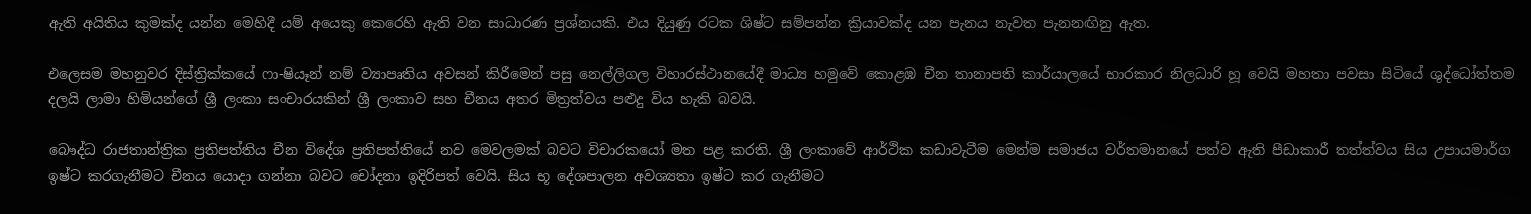ඇති අයිතිය කුමක්ද යන්න මෙහිදී යම් අයෙකු කෙරෙහි ඇති වන සාධාරණ ප්‍රශ්නයකි. එය දියුණු රටක ශිෂ්ට සම්පන්න ක්‍රියාවක්ද යන පැනය නැවත පැනනඟිනු ඇත.

එලෙසම මහනුවර දිස්ත්‍රික්කයේ ෆා-ෂියෑන් නම් ව්‍යාපෘතිය අවසන් කිරීමෙන් පසු නෙල්ලිගල විහාරස්ථානයේදී මාධ්‍ය හමුවේ කොළඹ චීන තානාපති කාර්යාලයේ භාරකාර නිලධාරි හූ වෙයි මහතා පවසා සිටියේ ශුද්ධෝත්තම දලයි ලාමා හිමියන්ගේ ශ්‍රී ලංකා සංචාරයකින් ශ්‍රී ලංකාව සහ චීනය අතර මිත්‍රත්වය පළුදු විය හැකි බවයි.

බෞද්ධ රාජතාන්ත්‍රික ප්‍රතිපත්තිය චීන විදේශ ප්‍රතිපත්තියේ නව මෙවලමක් බවට විචාරකයෝ මත පළ කරති. ශ්‍රී ලංකාවේ ආර්ථික කඩාවැටීම මෙන්ම සමාජය වර්තමානයේ පත්ව ඇති පීඩාකාරී තත්ත්වය සිය උපායමාර්ග ඉෂ්ට කරගැනීමට චීනය යොදා ගන්නා බවට චෝදනා ඉදිරිපත් වෙයි. සිය භූ දේශපාලන අවශ්‍යතා ඉෂ්ට කර ගැනීමට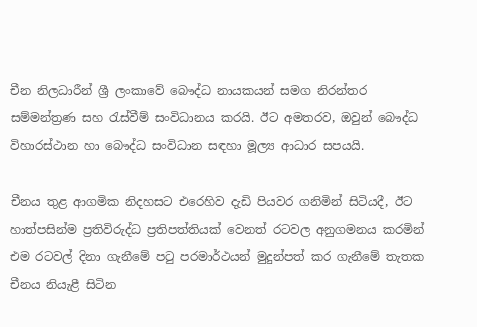චීන නිලධාරීන් ශ්‍රී ලංකාවේ බෞද්ධ නායකයන් සමග නිරන්තර සම්මන්ත්‍රණ සහ රැස්වීම් සංවිධානය කරයි. ඊට අමතරව, ඔවුන් බෞද්ධ විහාරස්ථාන හා බෞද්ධ සංවිධාන සඳහා මූල්‍ය ආධාර සපයයි.

චීනය තුළ ආගමික නිදහසට එරෙහිව දැඩි පියවර ගනිමින් සිටියදී, ඊට හාත්පසින්ම ප්‍රතිවිරුද්ධ ප්‍රතිපත්තියක් වෙනත් රටවල අනුගමනය කරමින් එම රටවල් දිනා ගැනීමේ පටු පරමාර්ථයන් මුදුන්පත් කර ගැනීමේ තැතක චීනය නියැළී සිටින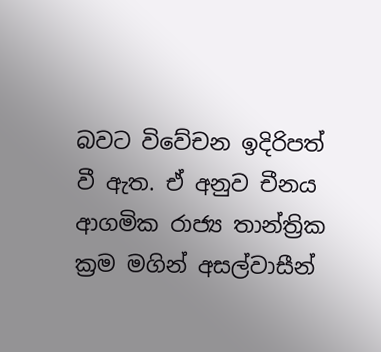බවට විවේචන ඉදිරිපත් වී ඇත. ඒ අනුව චීනය ආගමික රාජ්‍ය තාන්ත්‍රික ක්‍රම මගින් අසල්වාසීන්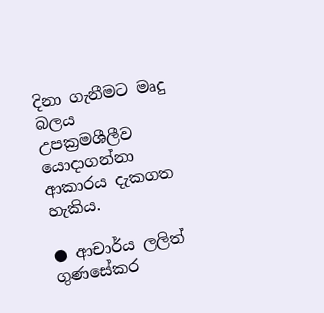දිනා ගැනීමට මෘදු බලය උපක්‍රමශීලීව යොදාගන්නා ආකාරය දැකගත හැකිය.

● ආචාර්ය ලලිත් ගුණසේකර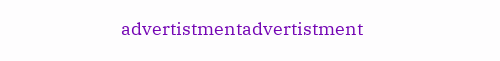advertistmentadvertistment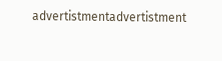advertistmentadvertistment